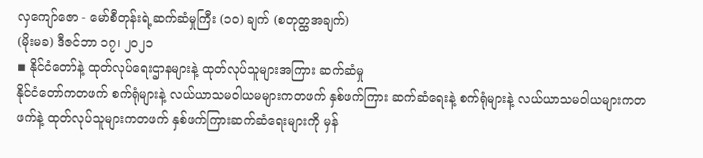လှကျော်ဇော - မော်စီတုန်းရဲ့ဆက်ဆံမှုကြီး (၁၀) ချက် (စတုတ္ထအချက်)
(မိုးမခ) ဒီဇင်ဘာ ၁၇၊ ၂၀၂၁
◾ နိုင်ငံတော်နဲ့ ထုတ်လုပ်ရေးဌာနများနဲ့ ထုတ်လုပ်သူများအကြား ဆက်ဆံမှု
နိုင်ငံတော်ကတဖက် စက်ရုံများနဲ့ လယ်ယာသမဝါယမများကတဖက် နှစ်ဖက်ကြား ဆက်ဆံရေးနဲ့ စက်ရုံများနဲ့ လယ်ယာသမဝါယများကတဖက်နဲ့ ထုတ်လုပ်သူများကတဖက် နှစ်ဖက်ကြားဆက်ဆံရေးများကို မှန်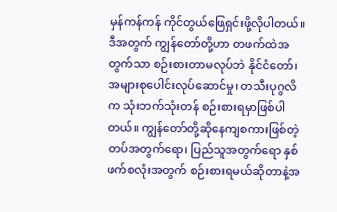မှန်ကန်ကန် ကိုင်တွယ်ဖြေရှင်းဖို့လိုပါတယ်။ ဒီအတွက် ကျွန်တော်တို့ဟာ တဖက်ထဲအတွက်သာ စဉ်းစားတာမလုပ်ဘဲ နိုင်ငံတော်၊ အများစုပေါင်းလုပ်ဆောင်မှု၊ တသီးပုဂွလိက သုံးဘက်သုံးတန် စဉ်းစားရမှာဖြစ်ပါတယ်။ ကျွန်တော်တို့ဆိုနေကျစကားဖြစ်တဲ့ တပ်အတွက်ရော၊ ပြည်သူအတွက်ရော နှစ်ဖက်စလုံးအတွက် စဉ်းစားရမယ်ဆိုတာနဲ့အ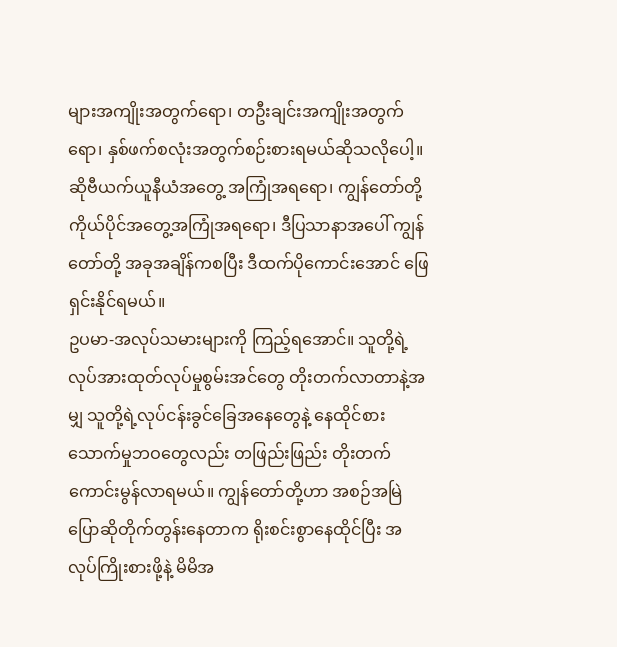များအကျိုးအတွက်ရော၊ တဦးချင်းအကျိုးအတွက်ရော၊ နှစ်ဖက်စလုံးအတွက်စဉ်းစားရမယ်ဆိုသလိုပေါ့။ ဆိုဗီယက်ယူနီယံအတွေ့ အကြုံအရရော၊ ကျွန်တော်တို့ကိုယ်ပိုင်အတွေ့အကြုံအရရော၊ ဒီပြသာနာအပေါ် ကျွန်တော်တို့ အခုအချိန်ကစပြီး ဒီထက်ပိုကောင်းအောင် ဖြေရှင်းနိုင်ရမယ်။
ဥပမာ-အလုပ်သမားများကို ကြည့်ရအောင်။ သူတို့ရဲ့လုပ်အားထုတ်လုပ်မှုစွမ်းအင်တွေ တိုးတက်လာတာနဲ့အမျှ သူတို့ရဲ့လုပ်ငန်းခွင်ခြေအနေတွေနဲ့ နေထိုင်စားသောက်မှုဘဝတွေလည်း တဖြည်းဖြည်း တိုးတက်ကောင်းမွန်လာရမယ်။ ကျွန်တော်တို့ဟာ အစဉ်အမြဲ ပြောဆိုတိုက်တွန်းနေတာက ရိုးစင်းစွာနေထိုင်ပြီး အလုပ်ကြိုးစားဖို့နဲ့ မိမိအ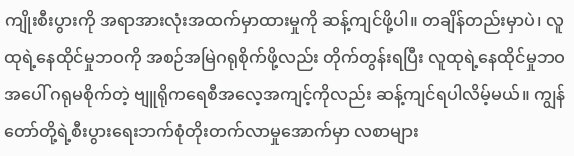ကျိုးစီးပွားကို အရာအားလုံးအထက်မှာထားမှုကို ဆန့်ကျင်ဖို့ပါ။ တချိန်တည်းမှာပဲ၊ လူထုရဲ့နေထိုင်မှုဘဝကို အစဉ်အမြဲဂရုစိုက်ဖို့လည်း တိုက်တွန်းရပြီး လူထုရဲ့နေထိုင်မှုဘဝအပေါ် ဂရုမစိုက်တဲ့ ဗျူရိုကရေစီအလေ့အကျင့်ကိုလည်း ဆန့်ကျင်ရပါလိမ့်မယ်။ ကျွန်တော်တို့ရဲ့စီးပွားရေးဘက်စုံတိုးတက်လာမှုအောက်မှာ လစာများ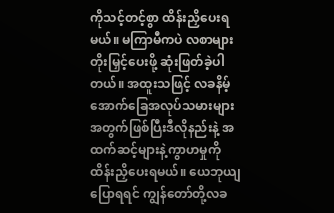ကိုသင့်တင့်စွာ ထိန်းညှိပေးရမယ်။ မကြာမီကပဲ လစာများတိုးမြှင့်ပေးဖို့ ဆုံးဖြတ်ခဲ့ပါတယ်။ အထူးသဖြင့် လခနိမ့်အောက်ခြေအလုပ်သမားများအတွက်ဖြစ်ပြီးဒီလိုနည်းနဲ့ အထက်ဆင့်များနဲ့ကွာဟမှုကို ထိန်းညှိပေးရမယ်။ ယေဘုယျပြောရရင် ကျွန်တော်တို့လခ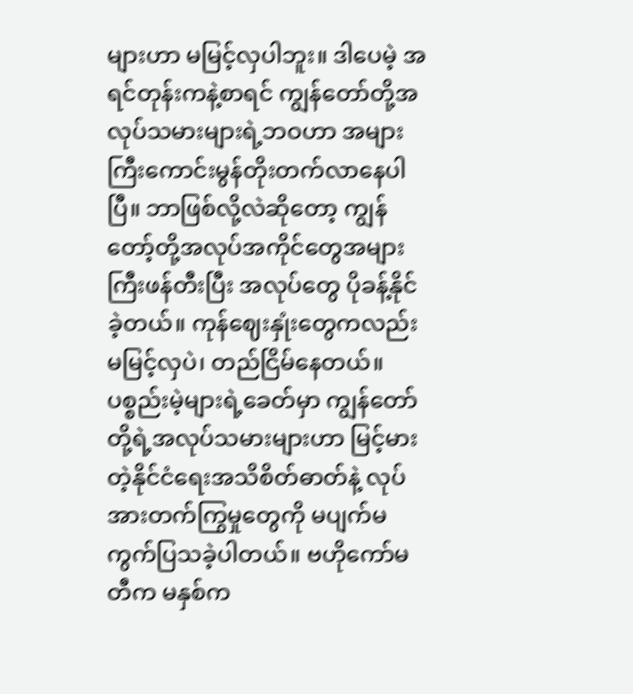များဟာ မမြင့်လှပါဘူး။ ဒါပေမဲ့ အရင်တုန်းကနဲ့စာရင် ကျွန်တော်တို့အလုပ်သမားများရဲ့ဘဝဟာ အများကြီးကောင်းမွန်တိုးတက်လာနေပါပြီ။ ဘာဖြစ်လို့လဲဆိုတော့ ကျွန်တော့်တို့အလုပ်အကိုင်တွေအများကြီးဖန်တီးပြီး အလုပ်တွေ ပိုခန့်နိုင်ခဲ့တယ်။ ကုန်ဈေးနှုံးတွေကလည်း မမြင့်လှပဲ၊ တည်ငြိမ်နေတယ်။ ပစ္စည်းမဲ့များရဲ့ခေတ်မှာ ကျွန်တော်တို့ရဲ့အလုပ်သမားများဟာ မြင့်မားတဲ့နိုင်ငံရေးအသိစိတ်ဓာတ်နဲ့ လုပ်အားတက်ကြွမှုတွေကို မပျက်မကွက်ပြသခဲ့ပါတယ်။ ဗဟိုကော်မတီက မနှစ်က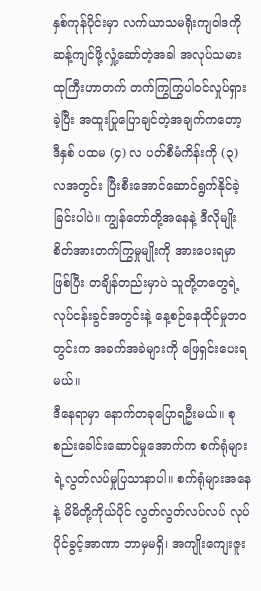နှစ်ကုန်ပိုင်းမှာ လက်ယာသမရိုးကျဝါဒကိုဆန့်ကျင်ဖို့လှုံ့ဆော်တဲ့အခါ အလုပ်သမားထုကြီးဟာတက် တက်ကြွကြွပါဝင်လှုပ်ရှားခဲ့ပြီး အထူးပြုပြောချင်တဲ့အချက်ကတော့ ဒီနှစ် ပထမ (၄) လ ပတ်စီမံကိန်းကို (၃) လအတွင်း ပြီးစီးအောင်ဆောင်ရွက်နိုင်ခဲ့ခြင်းပါပဲ။ ကျွန်တော်တို့အနေနဲ့ ဒီလိုမျိုးစိတ်အားတက်ကြွမှုမျိုးကို အားပေးရမှာဖြစ်ပြီး တချိန်တည်းမှာပဲ သူတို့တတွေရဲ့လုပ်ငန်းခွင်အတွင်းနဲ့ နေ့စဉ်နေထိုင်မှုဘဝတွင်းက အခက်အခဲများကို ဖြေရှင်းပေးရမယ်။
ဒီနေရာမှာ နောက်တခုပြောရဦးမယ်။ စုစည်းခေါင်းဆောင်မှုအောက်က စက်ရုံများရဲ့လွတ်လပ်မှုပြသာနာပါ။ စက်ရုံများအနေနဲ့ မိမိတို့ကိုယ်ပိုင် လွတ်လွတ်လပ်လပ် လုပ်ပိုင်ခွင့်အာဏာ ဘာမှမရှိ၊ အကျိုးကျေးဇူး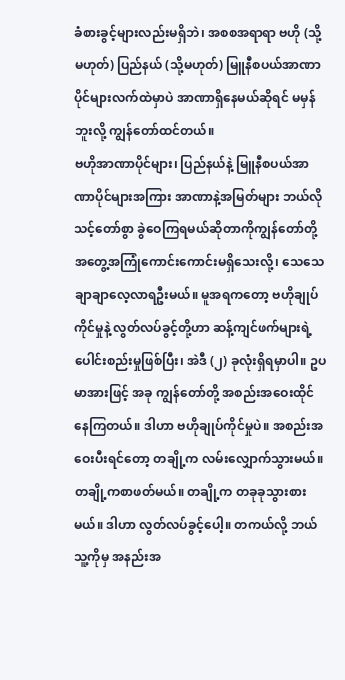ခံစားခွင့်များလည်းမရှိဘဲ၊ အစစအရာရာ ဗဟို (သို့မဟုတ်) ပြည်နယ် (သို့မဟုတ်) မြူနီစပယ်အာဏာပိုင်များလက်ထဲမှာပဲ အာဏာရှိနေမယ်ဆိုရင် မမှန်ဘူးလို့ ကျွန်တော်ထင်တယ်။
ဗဟိုအာဏာပိုင်များ၊ ပြည်နယ်နဲ့ မြူနီစပယ်အာဏာပိုင်များအကြား အာဏာနဲ့အမြတ်များ ဘယ်လိုသင့်တော်စွာ ခွဲဝေကြရမယ်ဆိုတာကိုကျွန်တော်တို့အတွေ့အကြုံကောင်းကောင်းမရှိသေးလို့၊ သေသေချာချာလေ့လာရဦးမယ်။ မူအရကတော့ ဗဟိုချုပ်ကိုင်မှုနဲ့ လွတ်လပ်ခွင့်တို့ဟာ ဆန့်ကျင်ဖက်များရဲ့ပေါင်းစည်းမှုဖြစ်ပြီး၊ အဲဒီ (၂) ခုလုံးရှိရမှာပါ။ ဥပမာအားဖြင့် အခု ကျွန်တော်တို့ အစည်းအဝေးထိုင်နေကြတယ်။ ဒါဟာ ဗဟိုချုပ်ကိုင်မှုပဲ။ အစည်းအဝေးပီးရင်တော့ တချို့က လမ်းလျှောက်သွားမယ်။ တချို့ကစာဖတ်မယ်။ တချို့က တခုခုသွားစားမယ်။ ဒါဟာ လွတ်လပ်ခွင့်ပေါ့။ တကယ်လို့ ဘယ်သူ့ကိုမှ အနည်းအ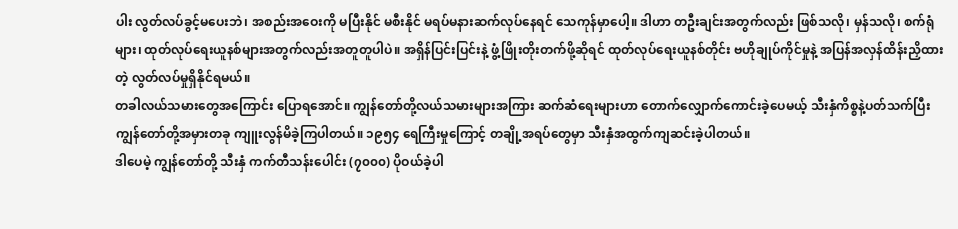ပါး လွတ်လပ်ခွင့်မပေးဘဲ၊ အစည်းအဝေးကို မပြီးနိုင် မစီးနိုင် မရပ်မနားဆက်လုပ်နေရင် သေကုန်မှာပေါ့။ ဒါဟာ တဦးချင်းအတွက်လည်း ဖြစ်သလို၊ မှန်သလို၊ စက်ရုံများ၊ ထုတ်လုပ်ရေးယူနစ်များအတွက်လည်းအတူတူပါပဲ။ အရှိန်ပြင်းပြင်းနဲ့ ဖွံ့ဖြိုးတိုးတက်ဖို့ဆိုရင် ထုတ်လုပ်ရေးယူနစ်တိုင်း ဗဟိုချုပ်ကိုင်မှုနဲ့ အပြန်အလှန်ထိန်းညှိထားတဲ့ လွတ်လပ်မှုရှိနိုင်ရမယ်။
တခါလယ်သမားတွေအကြောင်း ပြောရအောင်။ ကျွန်တော်တို့လယ်သမားများအကြား ဆက်ဆံရေးများဟာ တောက်လျှောက်ကောင်းခဲ့ပေမယ့် သီးနှံကိစ္စနဲ့ပတ်သက်ပြီး ကျွန်တော်တို့အမှားတခု ကျူးလွန်မိခဲ့ကြပါတယ်။ ၁၉၅၄ ရေကြီးမှုကြောင့် တချို့အရပ်တွေမှာ သီးနှံအထွက်ကျဆင်းခဲ့ပါတယ်။
ဒါပေမဲ့ ကျွန်တော်တို့ သီးနှံ ကက်တီသန်းပေါင်း (၇၀၀၀) ပိုဝယ်ခဲ့ပါ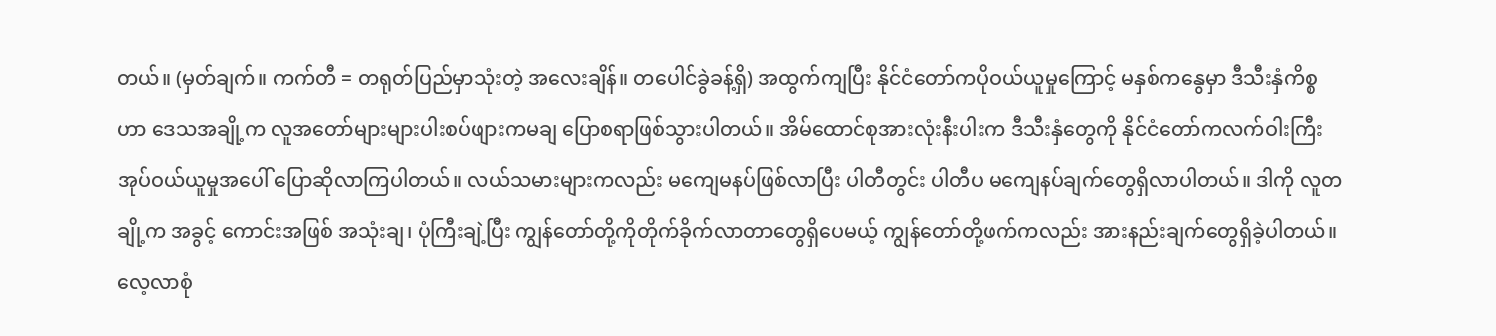တယ်။ (မှတ်ချက်။ ကက်တီ = တရုတ်ပြည်မှာသုံးတဲ့ အလေးချိန်။ တပေါင်ခွဲခန့်ရှိ) အထွက်ကျပြီး နိုင်ငံတော်ကပိုဝယ်ယူမှုကြောင့် မနှစ်ကနွေမှာ ဒီသီးနှံကိစ္စဟာ ဒေသအချို့က လူအတော်များများပါးစပ်ဖျားကမချ ပြောစရာဖြစ်သွားပါတယ်။ အိမ်ထောင်စုအားလုံးနီးပါးက ဒီသီးနှံတွေကို နိုင်ငံတော်ကလက်ဝါးကြီးအုပ်ဝယ်ယူမှုအပေါ် ပြောဆိုလာကြပါတယ်။ လယ်သမားများကလည်း မကျေမနပ်ဖြစ်လာပြီး ပါတီတွင်း ပါတီပ မကျေနပ်ချက်တွေရှိလာပါတယ်။ ဒါကို လူတချို့က အခွင့် ကောင်းအဖြစ် အသုံးချ၊ ပုံကြီးချဲ့ပြီး ကျွန်တော်တို့ကိုတိုက်ခိုက်လာတာတွေရှိပေမယ့် ကျွန်တော်တို့ဖက်ကလည်း အားနည်းချက်တွေရှိခဲ့ပါတယ်။ လေ့လာစုံ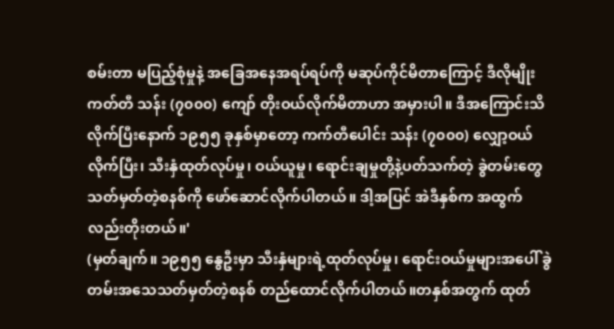စမ်းတာ မပြည့်စုံမှုနဲ့ အခြေအနေအရပ်ရပ်ကို မဆုပ်ကိုင်မိတာကြောင့် ဒီလိုမျိုး ကတ်တီ သန်း (၇၀၀၀) ကျော် တိုးဝယ်လိုက်မိတာဟာ အမှားပါ။ ဒီအကြောင်းသိလိုက်ပြီးနောက် ၁၉၅၅ ခုနှစ်မှာတော့ ကက်တီပေါင်း သန်း (၇၀၀၀) လျှော့ဝယ်လိုက်ပြီး၊ သီးနှံထုတ်လုပ်မှု၊ ဝယ်ယူမှု၊ ရောင်းချမှုတို့နဲ့ပတ်သက်တဲ့ ခွဲတမ်းတွေသတ်မှတ်တဲ့စနစ်ကို ဖော်ဆောင်လိုက်ပါတယ်။ ဒါ့အပြင် အဲဒီနှစ်က အထွက်လည်းတိုးတယ်။'
(မှတ်ချက်။ ၁၉၅၅ နွေဦးမှာ သီးနှံများရဲ့ထုတ်လုပ်မှု၊ ရောင်းဝယ်မှုများအပေါ် ခွဲတမ်းအသေသတ်မှတ်တဲ့စနစ် တည်ထောင်လိုက်ပါတယ်။တနှစ်အတွက် ထုတ်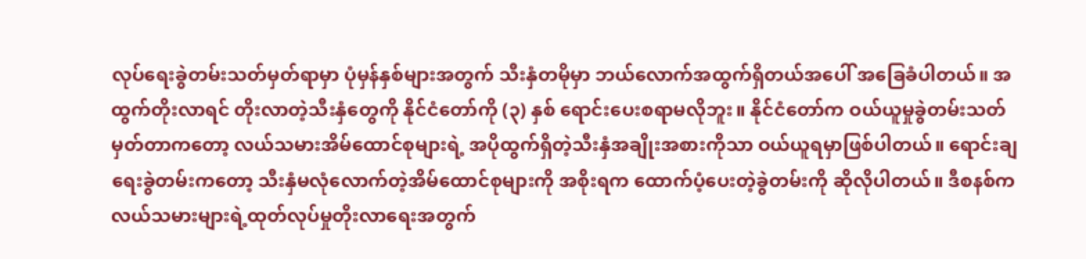လုပ်ရေးခွဲတမ်းသတ်မှတ်ရာမှာ ပုံမှန်နှစ်များအတွက် သီးနှံတမိုမှာ ဘယ်လောက်အထွက်ရှိတယ်အပေါ် အခြေခံပါတယ်။ အထွက်တိုးလာရင် တိုးလာတဲ့သီးနှံတွေကို နိုင်ငံတော်ကို (၃) နှစ် ရောင်းပေးစရာမလိုဘူး။ နိုင်ငံတော်က ဝယ်ယူမှုခွဲတမ်းသတ်မှတ်တာကတော့ လယ်သမားအိမ်ထောင်စုများရဲ့ အပိုထွက်ရှိတဲ့သီးနှံအချိုးအစားကိုသာ ဝယ်ယူရမှာဖြစ်ပါတယ်။ ရောင်းချရေးခွဲတမ်းကတော့ သီးနှံမလုံလောက်တဲ့အိမ်ထောင်စုများကို အစိုးရက ထောက်ပံ့ပေးတဲ့ခွဲတမ်းကို ဆိုလိုပါတယ်။ ဒီစနစ်က လယ်သမားများရဲ့ထုတ်လုပ်မှုတိုးလာရေးအတွက်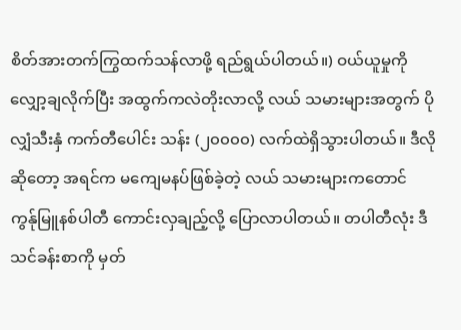စိတ်အားတက်ကြွထက်သန်လာဖို့ ရည်ရွယ်ပါတယ်။) ဝယ်ယူမှုကိုလျှော့ချလိုက်ပြီး အထွက်ကလဲတိုးလာလို့ လယ် သမားများအတွက် ပိုလျှံသီးနှံ ကက်တီပေါင်း သန်း (၂၀၀၀၀) လက်ထဲရှိသွားပါတယ်။ ဒီလိုဆိုတော့ အရင်က မကျေမနပ်ဖြစ်ခဲ့တဲ့ လယ် သမားများကတောင် ကွန်ုမြူနစ်ပါတီ ကောင်းလှချည့်လို့ ပြောလာပါတယ်။ တပါတီလုံး ဒီသင်ခန်းစာကို မှတ်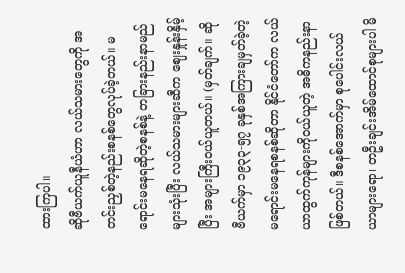ထားကြပါ။
ဆိုဗီယက်ယူနီယံဟာ လယ်သမားတွေကို အတင်းညှစ်တဲ့နည်းစနစ်တွေလုပ်ခဲ့တယ်။ မရောင်းမနေရဆိုတဲ့စနစ်နဲ့ တခြားနည်းနာမည်များသုံးပြီး လယ်သမားများဆီက ဈေးနှုန်းနှိမ့်ပြီး အများကြီးဝယ်ယူတယ်။ (မှတ်ချက်။ ဆိုဗီယက်မှာ ၁၉၃၃-၅၇ ခုနှစ်အကြားချမှတ်ခဲ့တဲ့ မရောင်းမနေရစနစ်ဆိုတာ နိုင်ငံတော်က လယ်ယာထွက်ကုန်များကိုဝယ်ယူတဲ့ အဓိကနည်းနာဖြစ်တယ်။ ဒီစနစ်အောက်မှာ စုပေါင်းလယ်ယာများရော၊ တဦးချင်းအိမ်ထောင်စုများပါ မိ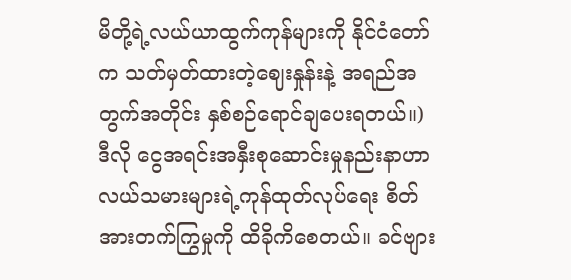မိတို့ရဲ့လယ်ယာထွက်ကုန်များကို နိုင်ငံတော်က သတ်မှတ်ထားတဲ့ဈေးနှုန်းနဲ့ အရည်အတွက်အတိုင်း နှစ်စဉ်ရောင်ချပေးရတယ်။)
ဒီလို ငွေအရင်းအနှီးစုဆောင်းမှုနည်းနာဟာ လယ်သမားများရဲ့ကုန်ထုတ်လုပ်ရေး စိတ်အားတက်ကြွမှုကို ထိခိုကိစေတယ်။ ခင်ဗျား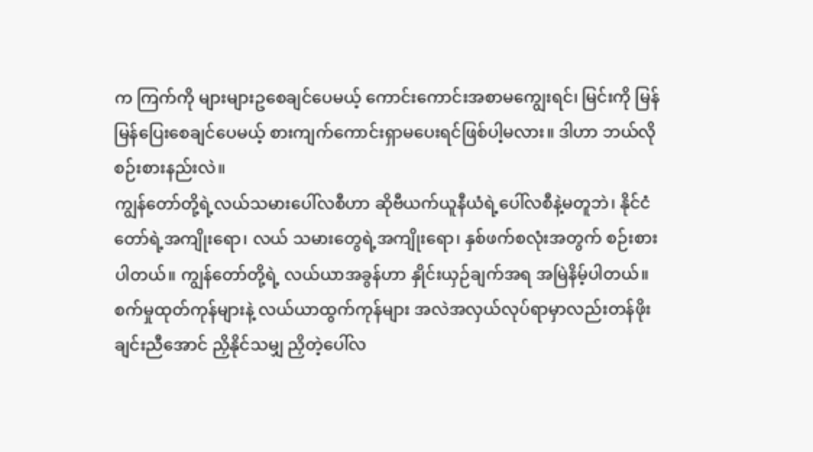က ကြက်ကို များများဥစေချင်ပေမယ့် ကောင်းကောင်းအစာမကျွေးရင်၊ မြင်းကို မြန်မြန်ပြေးစေချင်ပေမယ့် စားကျက်ကောင်းရှာမပေးရင်ဖြစ်ပါ့မလား။ ဒါဟာ ဘယ်လိုစဉ်းစားနည်းလဲ။
ကျွန်တော်တို့ရဲ့လယ်သမားပေါ်လစီဟာ ဆိုဗီယက်ယူနီယံရဲ့ပေါ်လစီနဲ့မတူဘဲ၊ နိုင်ငံတော်ရဲ့အကျိုးရော၊ လယ် သမားတွေရဲ့အကျိုးရော၊ နှစ်ဖက်စလုံးအတွက် စဉ်းစားပါတယ်။ ကျွန်တော်တို့ရဲ့ လယ်ယာအခွန်ဟာ နှိုင်းယှဉ်ချက်အရ အမြဲနိမ့်ပါတယ်။ စက်မှုထုတ်ကုန်များနဲ့ လယ်ယာထွက်ကုန်များ အလဲအလှယ်လုပ်ရာမှာလည်းတန်ဖိုးချင်းညီအောင် ညှိနိုင်သမျှ ညှိတဲ့ပေါ်လ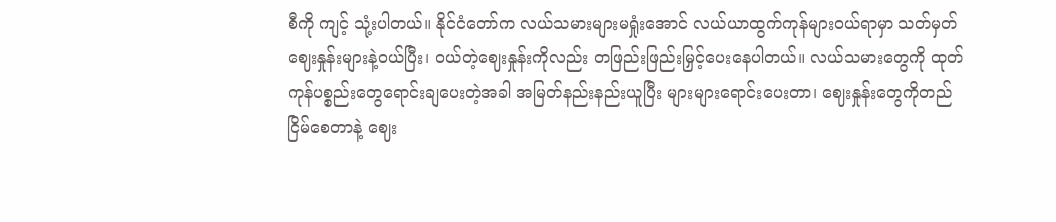စီကို ကျင့် သုံ့းပါတယ်။ နိုင်ငံတော်က လယ်သမားများမရှုံးအောင် လယ်ယာထွက်ကုန်များဝယ်ရာမှာ သတ်မှတ်ဈေးနှုန်းများနဲ့ဝယ်ပြီး၊ ဝယ်တဲ့ဈေးနှုန်းကိုလည်း တဖြည်းဖြည်းမြှင့်ပေးနေပါတယ်။ လယ်သမားတွေကို ထုတ်ကုန်ပစ္စည်းတွေရောင်းချပေးတဲ့အခါ အမြတ်နည်းနည်းယူပြီး များများရောင်းပေးတာ၊ ဈေးနှုန်းတွေကိုတည်ငြိမ်စေတာနဲ့ ဈေး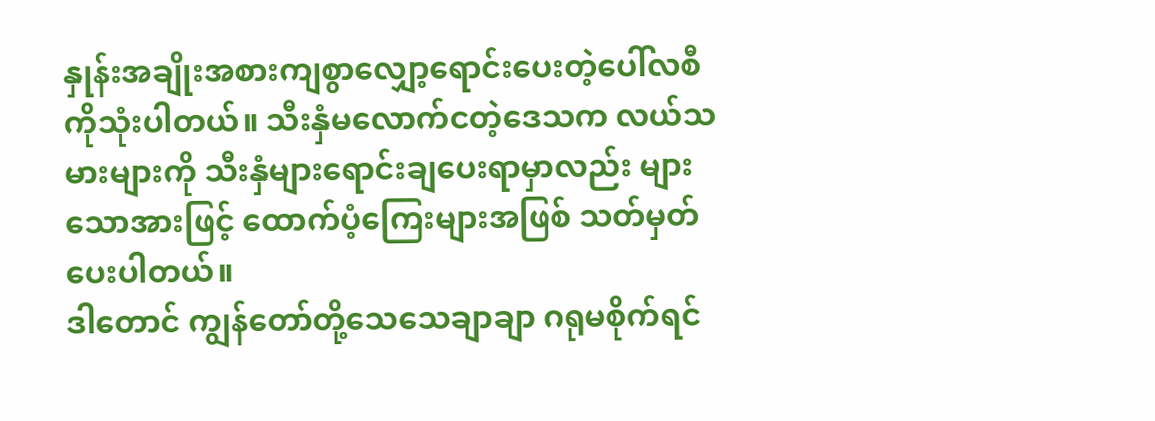နှုန်းအချိုးအစားကျစွာလျှော့ရောင်းပေးတဲ့ပေါ်လစီကိုသုံးပါတယ်။ သီးနှံမလောက်ငတဲ့ဒေသက လယ်သမားများကို သီးနှံများရောင်းချပေးရာမှာလည်း များသောအားဖြင့် ထောက်ပံ့ကြေးများအဖြစ် သတ်မှတ်ပေးပါတယ်။
ဒါတောင် ကျွန်တော်တို့သေသေချာချာ ဂရုမစိုက်ရင်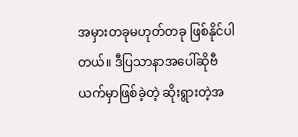အမှားတခုမဟုတ်တခု ဖြစ်နိုင်ပါတယ်။ ဒီပြသာနာအပေါ်ဆိုဗီယက်မှာဖြစ်ခဲ့တဲ့ ဆိုးရွားတဲ့အ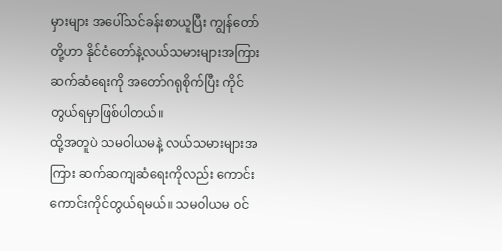မှားများ အပေါ်သင်ခန်းစာယူပြီး ကျွန်တော်တို့ဟာ နိုင်ငံတော်နဲ့လယ်သမားများအကြားဆက်ဆံရေးကို အတော်ဂရုစိုက်ပြီး ကိုင်တွယ်ရမှာဖြစ်ပါတယ်။
ထို့အတူပဲ သမဝါယမနဲ့ လယ်သမားများအကြား ဆက်ဆကျဆံရေးကိုလည်း ကောင်းကောင်းကိုင်တွယ်ရမယ်။ သမ၀ါယမ ၀င်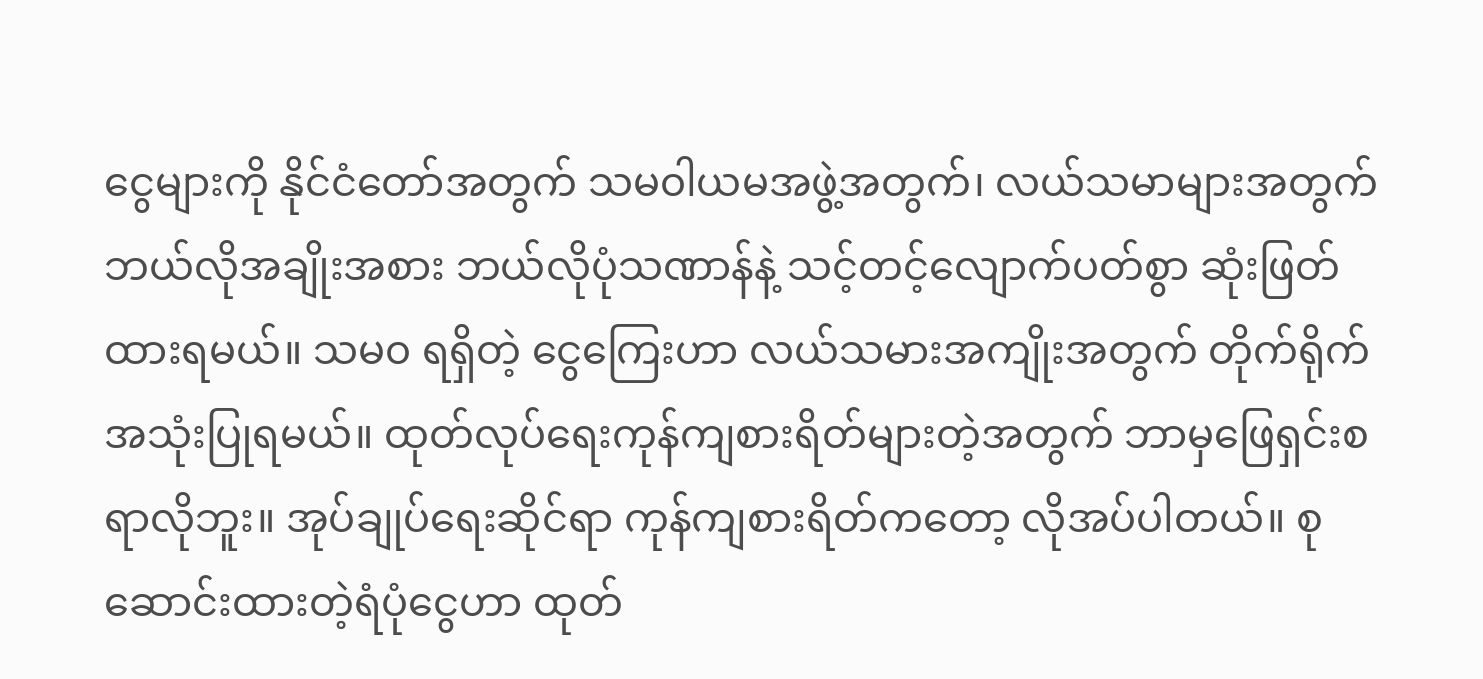ငွေများကို နိုင်ငံတော်အတွက် သမ၀ါယမအဖွဲ့အတွက်၊ လယ်သမာများအတွက် ဘယ်လိုအချိုးအစား ဘယ်လိုပုံသဏာန်နဲ့ သင့်တင့်လျောက်ပတ်စွာ ဆုံးဖြတ်ထားရမယ်။ သမ၀ ရရှိတဲ့ ငွေကြေးဟာ လယ်သမားအကျိုးအတွက် တိုက်ရိုက်အသုံးပြုရမယ်။ ထုတ်လုပ်ရေးကုန်ကျစားရိတ်များတဲ့အတွက် ဘာမှဖြေရှင်းစရာလိုဘူး။ အုပ်ချုပ်ရေးဆိုင်ရာ ကုန်ကျစားရိတ်ကတော့ လိုအပ်ပါတယ်။ စုဆောင်းထားတဲ့ရံပုံငွေဟာ ထုတ်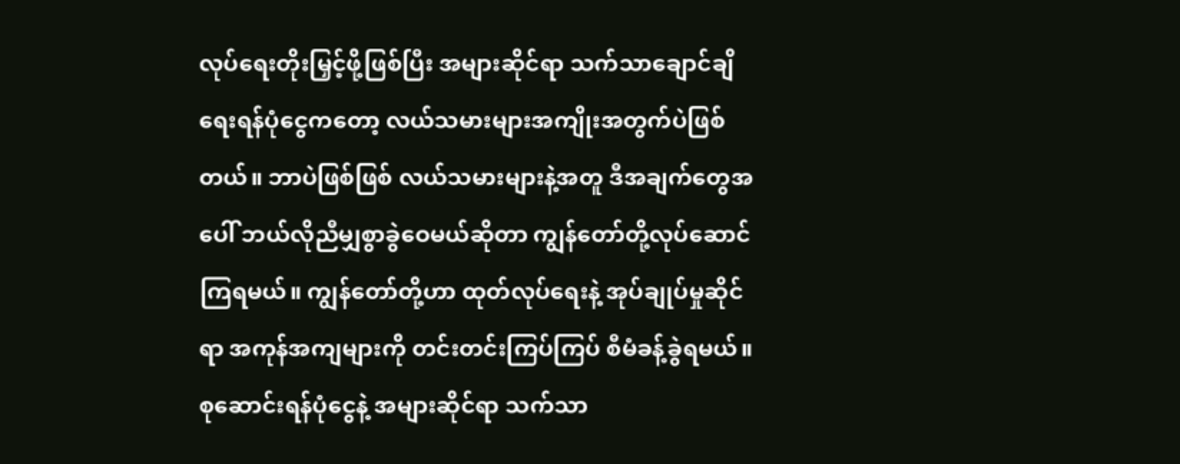လုပ်ရေးတိုးမြှင့်ဖို့ဖြစ်ပြီး အများဆိုင်ရာ သက်သာချောင်ချိရေးရန်ပုံငွေကတော့ လယ်သမားများအကျိုးအတွက်ပဲဖြစ်တယ်။ ဘာပဲဖြစ်ဖြစ် လယ်သမားများနဲ့အတူ ဒီအချက်တွေအပေါ် ဘယ်လိုညီမျှစွာခွဲဝေမယ်ဆိုတာ ကျွန်တော်တို့လုပ်ဆောင်ကြရမယ်။ ကျွန်တော်တို့ဟာ ထုတ်လုပ်ရေးနဲ့ အုပ်ချုပ်မှုဆိုင်ရာ အကုန်အကျများကို တင်းတင်းကြပ်ကြပ် စီမံခန့်ခွဲရမယ်။ စုဆောင်းရန်ပုံငွေနဲ့ အများဆိုင်ရာ သက်သာ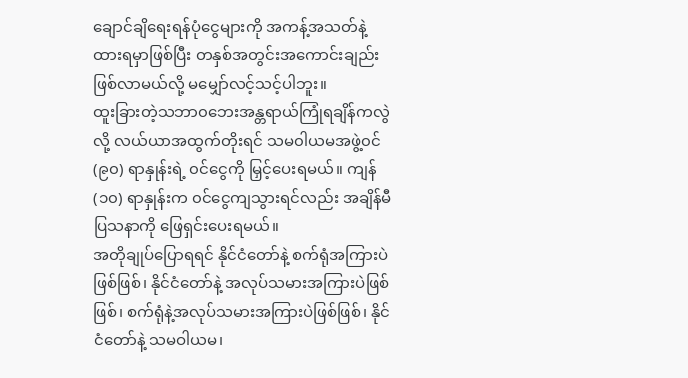ချောင်ချိရေးရန်ပုံငွေများကို အကန့်အသတ်နဲ့ထားရမှာဖြစ်ပြီး တနှစ်အတွင်းအကောင်းချည်းဖြစ်လာမယ်လို့ မမျှော်လင့်သင့်ပါဘူး။
ထူးခြားတဲ့သဘာ၀ဘေးအန္တရာယ်ကြုံရချိန်ကလွဲလို့ လယ်ယာအထွက်တိုးရင် သမ၀ါယမအဖွဲ့၀င် (၉၀) ရာနှုန်းရဲ့ ၀င်ငွေကို မြှင့်ပေးရမယ်။ ကျန် (၁၀) ရာနှုန်းက ၀င်ငွေကျသွားရင်လည်း အချိန်မီ ပြသနာကို ဖြေရှင်းပေးရမယ်။
အတိုချုပ်ပြောရရင် နိုင်ငံတော်နဲ့ စက်ရုံအကြားပဲဖြစ်ဖြစ်၊ နိုင်ငံတော်နဲ့ အလုပ်သမားအကြားပဲဖြစ်ဖြစ်၊ စက်ရုံနဲ့အလုပ်သမားအကြားပဲဖြစ်ဖြစ်၊ နိုင်ငံတော်နဲ့ သမဝါယမ၊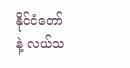နိုင်ငံတော်နဲ့ လယ်သ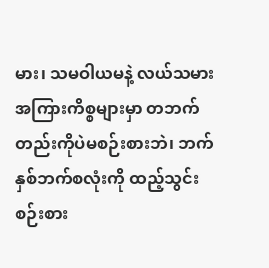မား၊ သမဝါယမနဲ့ လယ်သမားအကြားကိစ္စများမှာ တဘက်တည်းကိုပဲမစဉ်းစားဘဲ၊ ဘက်နှစ်ဘက်စလုံးကို ထည့်သွင်းစဉ်းစား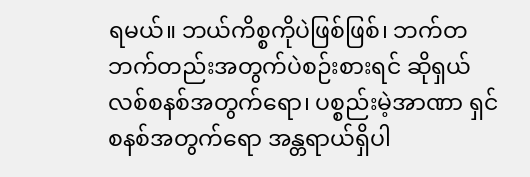ရမယ်။ ဘယ်ကိစ္စကိုပဲဖြစ်ဖြစ်၊ ဘက်တဘက်တည်းအတွက်ပဲစဉ်းစားရင် ဆိုရှယ်လစ်စနစ်အတွက်ရော၊ ပစ္စည်းမဲ့အာဏာ ရှင်စနစ်အတွက်ရော အန္တရာယ်ရှိပါ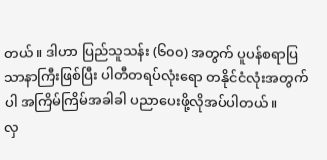တယ်။ ဒါဟာ ပြည်သူသန်း (၆၀၀) အတွက် ပူပန်စရာပြသာနာကြီးဖြစ်ပြီး ပါတီတရပ်လုံးရော တနိုင်ငံလုံးအတွက်ပါ အကြိမ်ကြိမ်အခါခါ ပညာပေးဖို့လိုအပ်ပါတယ်။
လှ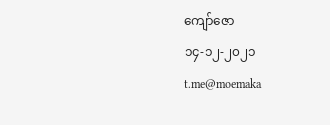ကျော်ဇော
၁၄-၁၂-၂၀၂၁
t.me@moemaka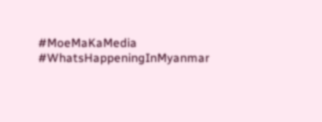#MoeMaKaMedia
#WhatsHappeningInMyanmar